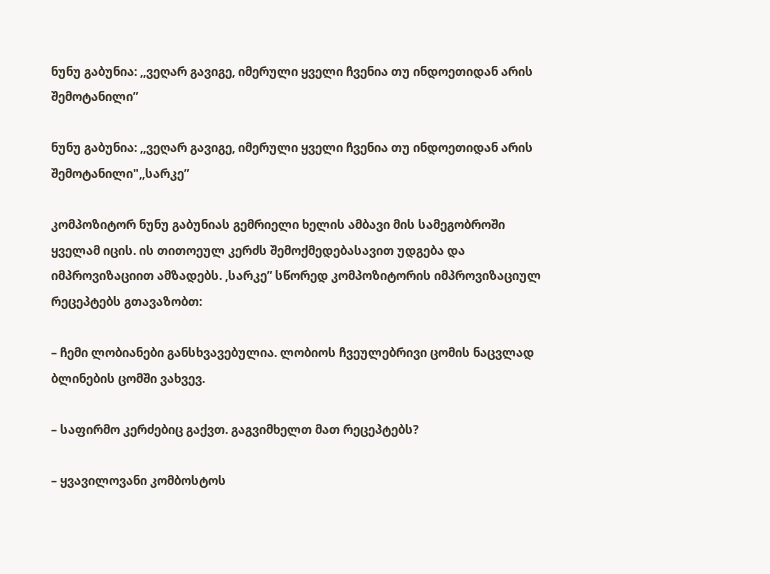ნუნუ გაბუნია: ,,ვეღარ გავიგე, იმერული ყველი ჩვენია თუ ინდოეთიდან არის შემოტანილი”

ნუნუ გაბუნია: ,,ვეღარ გავიგე, იმერული ყველი ჩვენია თუ ინდოეთიდან არის შემოტანილი",,სარკე”

კომპოზიტორ ნუნუ გაბუნიას გემრიელი ხელის ამბავი მის სამეგობროში ყველამ იცის. ის თითოეულ კერძს შემოქმედებასავით უდგება და იმპროვიზაციით ამზადებს. ,სარკე” სწორედ კომპოზიტორის იმპროვიზაციულ რეცეპტებს გთავაზობთ:

– ჩემი ლობიანები განსხვავებულია. ლობიოს ჩვეულებრივი ცომის ნაცვლად ბლინების ცომში ვახვევ.

– საფირმო კერძებიც გაქვთ. გაგვიმხელთ მათ რეცეპტებს?

– ყვავილოვანი კომბოსტოს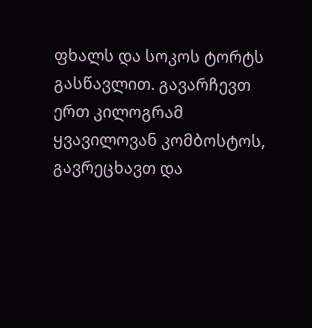ფხალს და სოკოს ტორტს გასწავლით. გავარჩევთ ერთ კილოგრამ ყვავილოვან კომბოსტოს, გავრეცხავთ და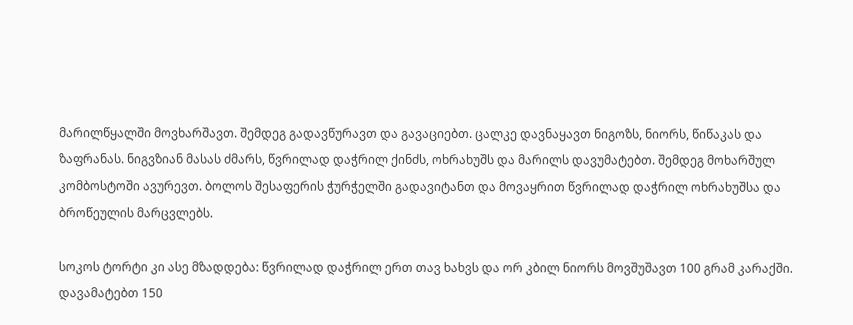მარილწყალში მოვხარშავთ. შემდეგ გადავწურავთ და გავაციებთ. ცალკე დავნაყავთ ნიგოზს, ნიორს, წიწაკას და ზაფრანას. ნიგვზიან მასას ძმარს, წვრილად დაჭრილ ქინძს, ოხრახუშს და მარილს დავუმატებთ. შემდეგ მოხარშულ კომბოსტოში ავურევთ. ბოლოს შესაფერის ჭურჭელში გადავიტანთ და მოვაყრით წვრილად დაჭრილ ოხრახუშსა და ბროწეულის მარცვლებს.

სოკოს ტორტი კი ასე მზადდება: წვრილად დაჭრილ ერთ თავ ხახვს და ორ კბილ ნიორს მოვშუშავთ 100 გრამ კარაქში. დავამატებთ 150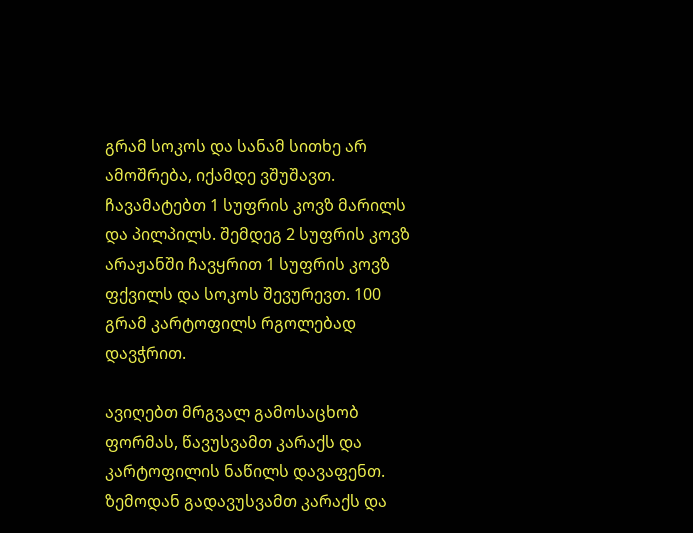გრამ სოკოს და სანამ სითხე არ ამოშრება, იქამდე ვშუშავთ. ჩავამატებთ 1 სუფრის კოვზ მარილს და პილპილს. შემდეგ 2 სუფრის კოვზ არაჟანში ჩავყრით 1 სუფრის კოვზ ფქვილს და სოკოს შევურევთ. 100 გრამ კარტოფილს რგოლებად დავჭრით.

ავიღებთ მრგვალ გამოსაცხობ ფორმას, წავუსვამთ კარაქს და კარტოფილის ნაწილს დავაფენთ. ზემოდან გადავუსვამთ კარაქს და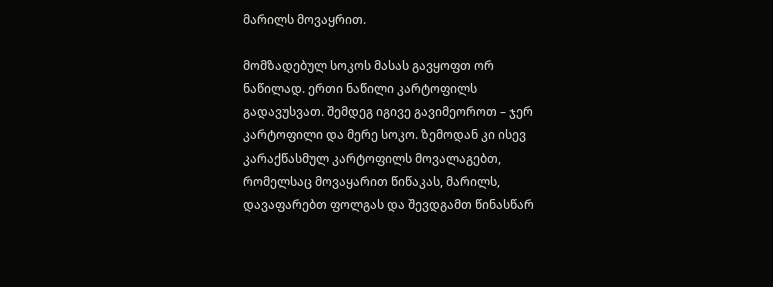მარილს მოვაყრით.

მომზადებულ სოკოს მასას გავყოფთ ორ ნაწილად. ერთი ნაწილი კარტოფილს გადავუსვათ. შემდეგ იგივე გავიმეოროთ – ჯერ კარტოფილი და მერე სოკო. ზემოდან კი ისევ კარაქწასმულ კარტოფილს მოვალაგებთ, რომელსაც მოვაყარით წიწაკას, მარილს, დავაფარებთ ფოლგას და შევდგამთ წინასწარ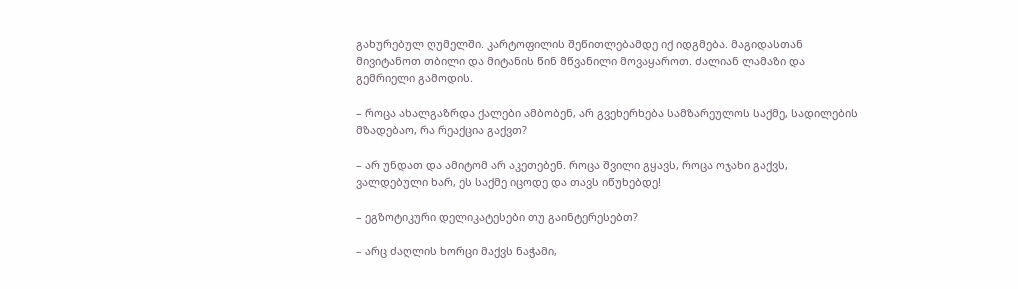გახურებულ ღუმელში. კარტოფილის შეწითლებამდე იქ იდგმება. მაგიდასთან მივიტანოთ თბილი და მიტანის წინ მწვანილი მოვაყაროთ. ძალიან ლამაზი და გემრიელი გამოდის.

– როცა ახალგაზრდა ქალები ამბობენ, არ გვეხერხება სამზარეულოს საქმე, სადილების მზადებაო, რა რეაქცია გაქვთ?

– არ უნდათ და ამიტომ არ აკეთებენ. როცა შვილი გყავს, როცა ოჯახი გაქვს, ვალდებული ხარ, ეს საქმე იცოდე და თავს იწუხებდე!

– ეგზოტიკური დელიკატესები თუ გაინტერესებთ?

– არც ძაღლის ხორცი მაქვს ნაჭამი,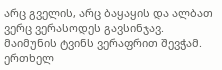არც გველის, არც ბაყაყის და ალბათ ვერც ვერასოდეს გავსინჯავ. მაიმუნის ტვინს ვერაფრით შევჭამ. ერთხელ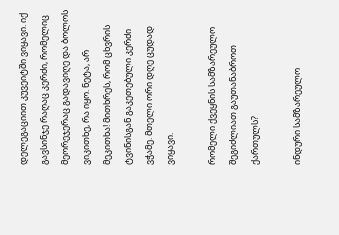დელეგაციით კუვეიტში ვიყავი. იქ გავსინჯე რაღაც კერძი, რომელიც მეორეჯერაც გადავიღე და ბოლოს ვიკითხე, რა იყო. ნეტა, არ მეკითხა! მითხრეს, რომ ცხვრის ტვინისგან გაკეთებული კერძი ვჭამე. მთელი ორი დღე ცუდად ვიყავი.

რომელი ქვეყნის სამზარეულო შეგიძლიათ გაუთანაბროთ ქართულს?

ინდური სამზარეულო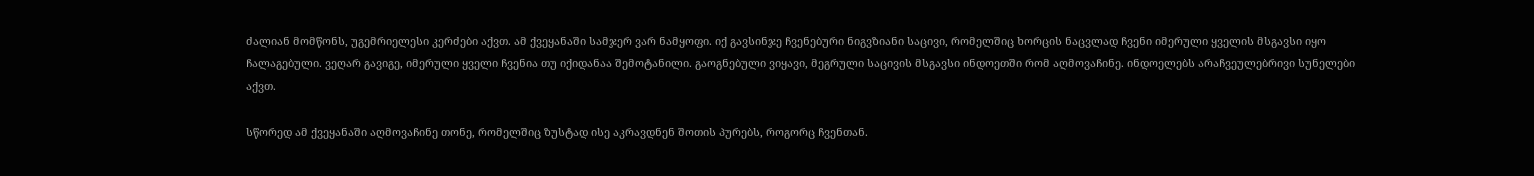ძალიან მომწონს, უგემრიელესი კერძები აქვთ. ამ ქვეყანაში სამჯერ ვარ ნამყოფი. იქ გავსინჯე ჩვენებური ნიგვზიანი საცივი, რომელშიც ხორცის ნაცვლად ჩვენი იმერული ყველის მსგავსი იყო ჩალაგებული. ვეღარ გავიგე, იმერული ყველი ჩვენია თუ იქიდანაა შემოტანილი. გაოგნებული ვიყავი, მეგრული საცივის მსგავსი ინდოეთში რომ აღმოვაჩინე. ინდოელებს არაჩვეულებრივი სუნელები აქვთ.

სწორედ ამ ქვეყანაში აღმოვაჩინე თონე, რომელშიც ზუსტად ისე აკრავდნენ შოთის პურებს, როგორც ჩვენთან.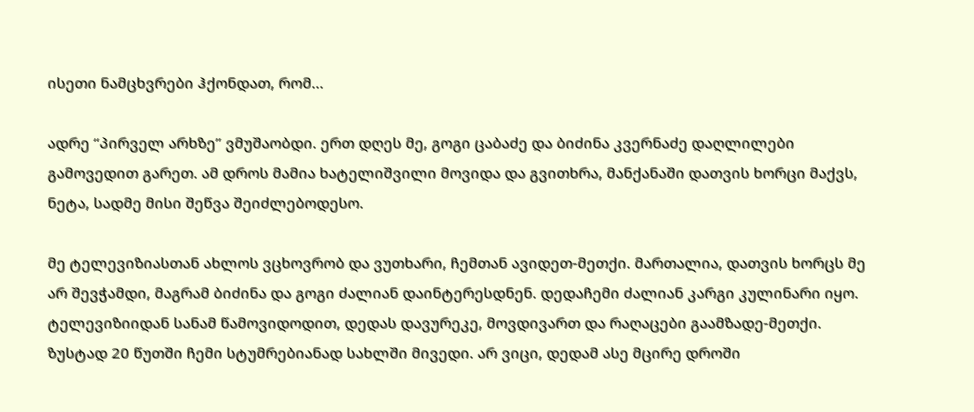ისეთი ნამცხვრები ჰქონდათ, რომ…

ადრე “პირველ არხზე” ვმუშაობდი. ერთ დღეს მე, გოგი ცაბაძე და ბიძინა კვერნაძე დაღლილები გამოვედით გარეთ. ამ დროს მამია ხატელიშვილი მოვიდა და გვითხრა, მანქანაში დათვის ხორცი მაქვს, ნეტა, სადმე მისი შეწვა შეიძლებოდესო.

მე ტელევიზიასთან ახლოს ვცხოვრობ და ვუთხარი, ჩემთან ავიდეთ-მეთქი. მართალია, დათვის ხორცს მე არ შევჭამდი, მაგრამ ბიძინა და გოგი ძალიან დაინტერესდნენ. დედაჩემი ძალიან კარგი კულინარი იყო. ტელევიზიიდან სანამ წამოვიდოდით, დედას დავურეკე, მოვდივართ და რაღაცები გაამზადე-მეთქი. ზუსტად 20 წუთში ჩემი სტუმრებიანად სახლში მივედი. არ ვიცი, დედამ ასე მცირე დროში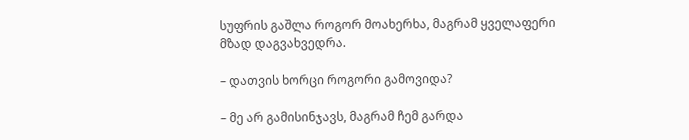სუფრის გაშლა როგორ მოახერხა, მაგრამ ყველაფერი მზად დაგვახვედრა.

– დათვის ხორცი როგორი გამოვიდა?

– მე არ გამისინჯავს, მაგრამ ჩემ გარდა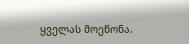ყველას მოეწონა.